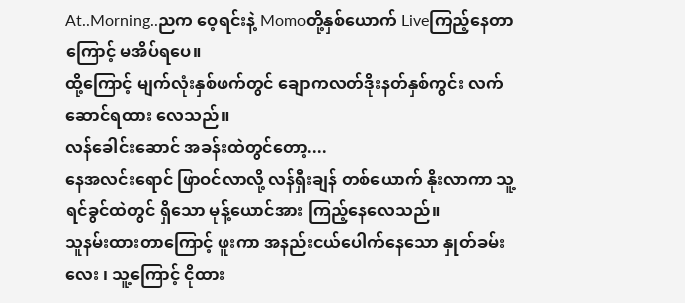At..Morning..ညက ဝေ့ရင်းနဲ့ Momoတို့နှစ်ယောက် Liveကြည့်နေတာကြောင့် မအိပ်ရပေ။
ထို့ကြောင့် မျက်လုံးနှစ်ဖက်တွင် ချောကလတ်ဒိုးနတ်နှစ်ကွင်း လက်ဆောင်ရထား လေသည်။
လန်ခေါင်းဆောင် အခန်းထဲတွင်တော့....
နေအလင်းရောင် ဖြာဝင်လာလို့ လန်ရှီးချန် တစ်ယောက် နိုးလာကာ သူ့ ရင်ခွင်ထဲတွင် ရှိသော မုန့်ယောင်အား ကြည့်နေလေသည်။
သူနမ်းထားတာကြောင့် ဖူးကာ အနည်းငယ်ပေါက်နေသော နှုတ်ခမ်းလေး ၊ သူ့ကြောင့် ငိုထား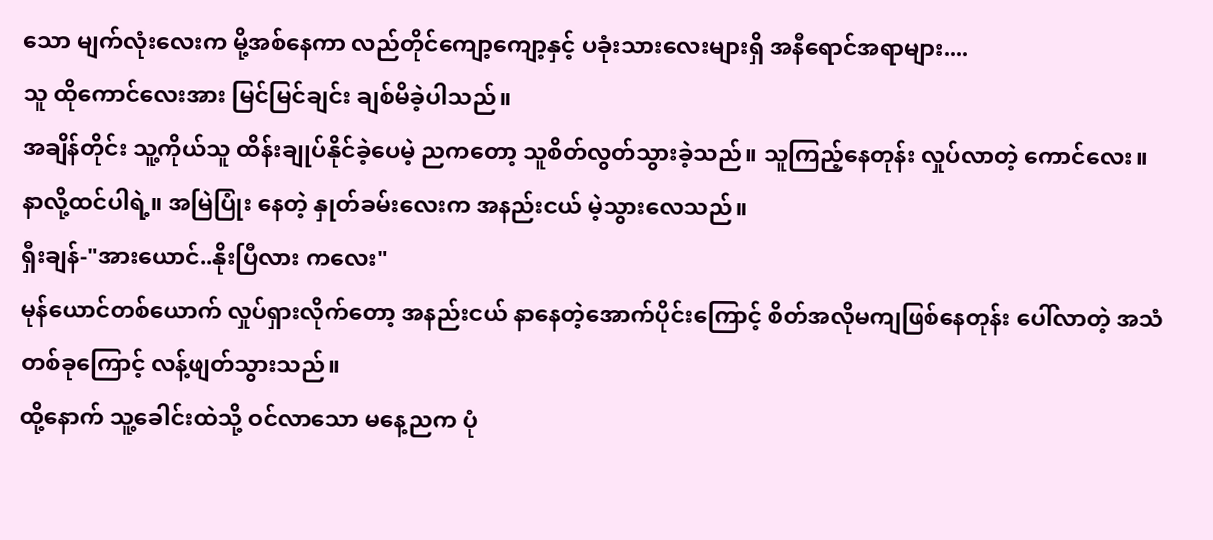သော မျက်လုံးလေးက မို့အစ်နေကာ လည်တိုင်ကျော့ကျော့နှင့် ပခုံးသားလေးများရှိ အနီရောင်အရာများ....
သူ ထိုကောင်လေးအား မြင်မြင်ချင်း ချစ်မိခဲ့ပါသည်။
အချိန်တိုင်း သူ့ကိုယ်သူ ထိန်းချုပ်နိုင်ခဲ့ပေမဲ့ ညကတော့ သူစိတ်လွတ်သွားခဲ့သည်။ သူကြည့်နေတုန်း လှုပ်လာတဲ့ ကောင်လေး။
နာလို့ထင်ပါရဲ့။ အမြဲပြုံး နေတဲ့ နှုတ်ခမ်းလေးက အနည်းငယ် မဲ့သွားလေသည်။
ရှီးချန်-"အားယောင်..နိုးပြီလား ကလေး"
မုန်ယောင်တစ်ယောက် လှုပ်ရှားလိုက်တော့ အနည်းငယ် နာနေတဲ့အောက်ပိုင်းကြောင့် စိတ်အလိုမကျဖြစ်နေတုန်း ပေါ်လာတဲ့ အသံတစ်ခုကြောင့် လန့်ဖျတ်သွားသည်။
ထို့နောက် သူ့ခေါင်းထဲသို့ ဝင်လာသော မနေ့ညက ပုံ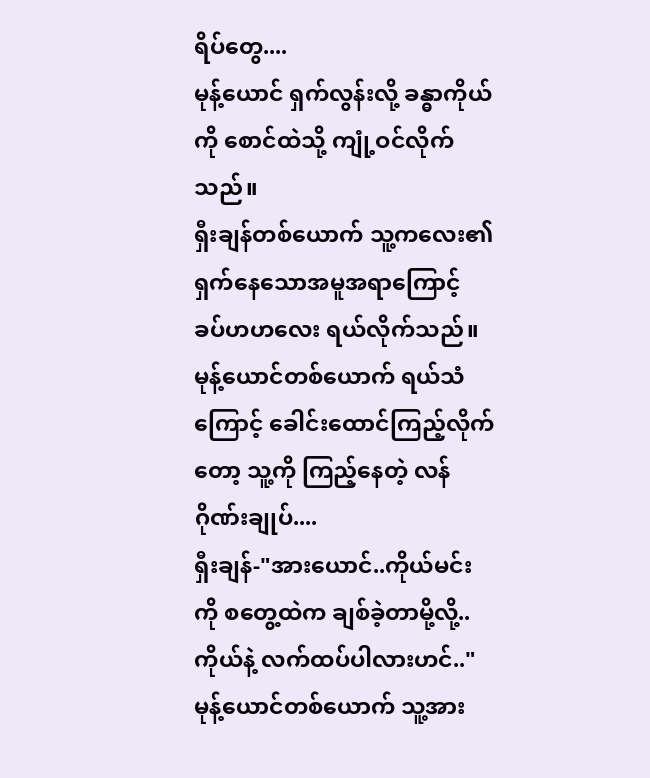ရိပ်တွေ....
မုန့်ယောင် ရှက်လွန်းလို့ ခန္ဓာကိုယ်ကို စောင်ထဲသို့ ကျုံ့ဝင်လိုက်သည်။
ရှီးချန်တစ်ယောက် သူ့ကလေး၏ ရှက်နေသောအမူအရာကြောင့် ခပ်ဟဟလေး ရယ်လိုက်သည်။
မုန့်ယောင်တစ်ယောက် ရယ်သံကြောင့် ခေါင်းထောင်ကြည့်လိုက်တော့ သူ့ကို ကြည့်နေတဲ့ လန်ဂိုဏ်းချုပ်....
ရှီးချန်-"အားယောင်..ကိုယ်မင်းကို စတွေ့ထဲက ချစ်ခဲ့တာမို့လို့..ကိုယ်နဲ့ လက်ထပ်ပါလားဟင်.."
မုန့်ယောင်တစ်ယောက် သူ့အား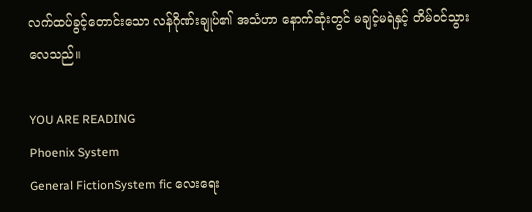လက်ထပ်ခွင့်တောင်းသော လန်ဂိုဏ်းချုပ်၏ အသံဟာ နောက်ဆုံးတွင် မချင့်မရဲနှင့် တိမ်ဝင်သွားလေသည်။

YOU ARE READING
Phoenix System
General FictionSystem fic လေးရေး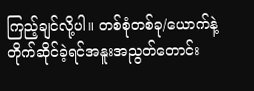ကြည့်ချင်လို့ပါ။ တစ်စုံတစ်ခု/ယောက်နဲ့တိုက်ဆိုင်ခဲ့ရင်အနူးအညွတ်တောင်း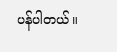ပန်ပါတယ်။